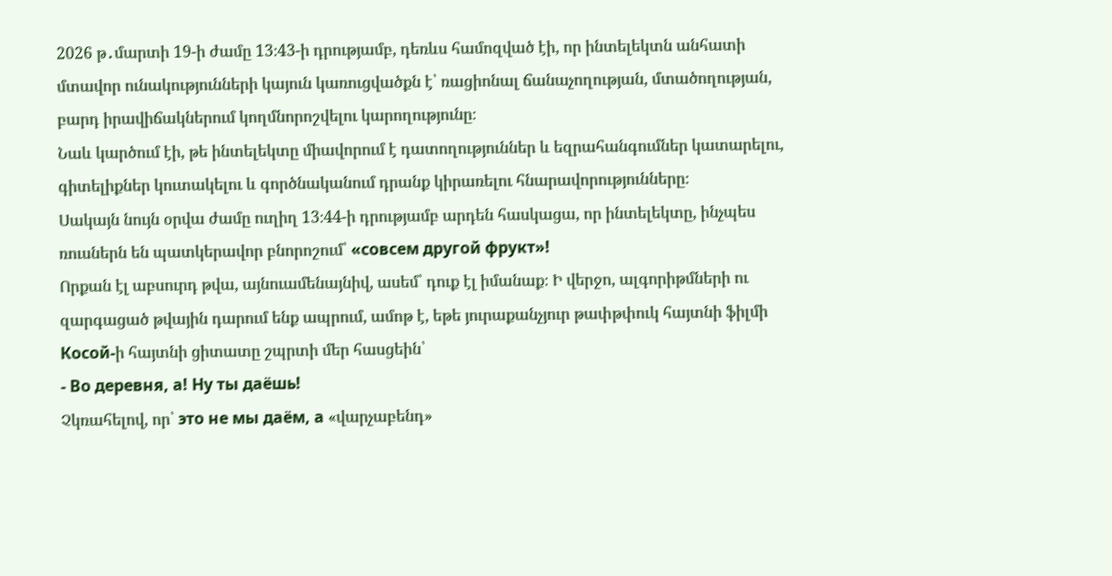2026 թ․մարտի 19-ի ժամը 13։43-ի դրությամբ, դեռևս համոզված էի, որ ինտելեկտն անհատի մտավոր ունակությունների կայուն կառուցվածքն է՝ ռացիոնալ ճանաչողության, մտածողության, բարդ իրավիճակներում կողմնորոշվելու կարողությունը։
Նաև կարծում էի, թե ինտելեկտը միավորում է դատողություններ և եզրահանգումներ կատարելու, գիտելիքներ կուտակելու և գործնականում դրանք կիրառելու հնարավորությունները։
Սակայն նույն օրվա ժամը ուղիղ 13։44-ի դրությամբ արդեն հասկացա, որ ինտելեկտը, ինչպես ռուսներն են պատկերավոր բնորոշում՝ «совсем другой фрукт»!
Որքան էլ աբսուրդ թվա, այնուամենայնիվ, ասեմ՝ դուք էլ իմանաք։ Ի վերջո, ալգորիթմների ու զարգացած թվային դարում ենք ապրում, ամոթ է, եթե յուրաքանչյուր թափթփուկ հայտնի ֆիլմի Косой-ի հայտնի ցիտատը շպրտի մեր հասցեին՝
- Во деревня, а! Ну ты даёшь!
Չկռահելով, որ՝ это не мы даём, а «վարչաբենդ»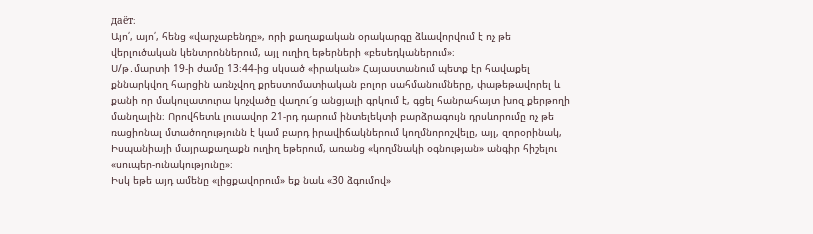даёт։
Այո՛, այո՛, հենց «վարչաբենդը», որի քաղաքական օրակարգը ձևավորվում է ոչ թե վերլուծական կենտրոններում, այլ ուղիղ եթերների «բեսեդկաներում»։
Ս/թ․մարտի 19-ի ժամը 13։44-ից սկսած «իրական» Հայաստանում պետք էր հավաքել քննարկվող հարցին առնչվող քրեստոմատիական բոլոր սահմանումները, փաթեթավորել և քանի որ մակուլատուրա կոչվածը վաղու՜ց անցյալի գրկում է, գցել հանրահայտ խոզ քերթողի մանղալին։ Որովհետև լուսավոր 21-րդ դարում ինտելեկտի բարձրագույն դրսևորումը ոչ թե ռացիոնալ մտածողությունն է կամ բարդ իրավիճակներում կողմնորոշվելը, այլ, զորօրինակ, Իսպանիայի մայրաքաղաքն ուղիղ եթերում, առանց «կողմնակի օգնության» անգիր հիշելու «սուպեր-ունակությունը»։
Իսկ եթե այդ ամենը «լիցքավորում» եք նաև «30 ձգումով»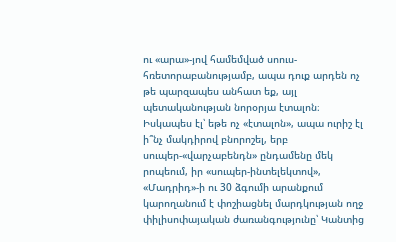ու «արա»-յով համեմված սոուս-հռետորաբանությամբ, ապա դուք արդեն ոչ թե պարզապես անհատ եք, այլ պետականության նորօրյա էտալոն։
Իսկապես էլ՝ եթե ոչ «էտալոն», ապա ուրիշ էլ ի՞նչ մակդիրով բնորոշել, երբ սուպեր-«վարչաբենդն» ընդամենը մեկ րոպեում, իր «սուպեր-ինտելեկտով», «Մադրիդ»-ի ու 30 ձգումի արանքում կարողանում է փոշիացնել մարդկության ողջ փիլիսոփայական ժառանգությունը՝ Կանտից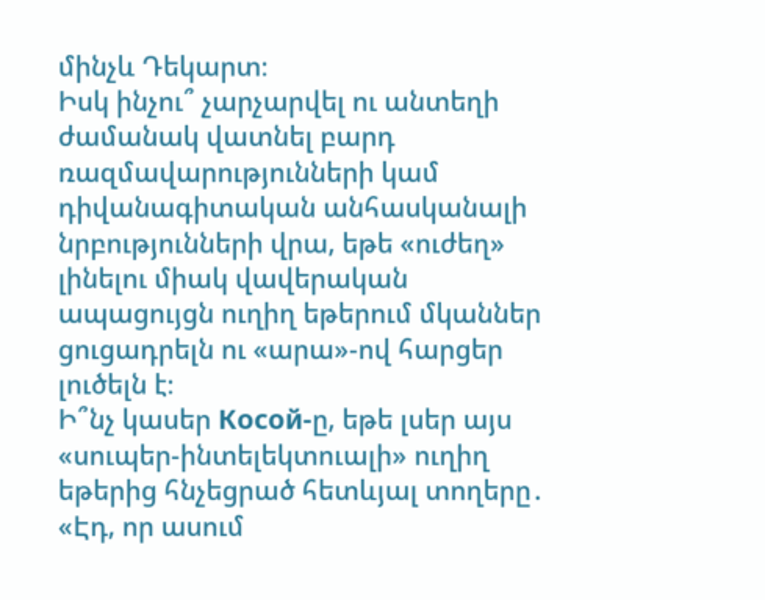մինչև Դեկարտ։
Իսկ ինչու՞ չարչարվել ու անտեղի ժամանակ վատնել բարդ ռազմավարությունների կամ դիվանագիտական անհասկանալի նրբությունների վրա, եթե «ուժեղ» լինելու միակ վավերական ապացույցն ուղիղ եթերում մկաններ ցուցադրելն ու «արա»-ով հարցեր լուծելն է։
Ի՞նչ կասեր Косой-ը, եթե լսեր այս «սուպեր-ինտելեկտուալի» ուղիղ եթերից հնչեցրած հետևյալ տողերը․
«Էդ, որ ասում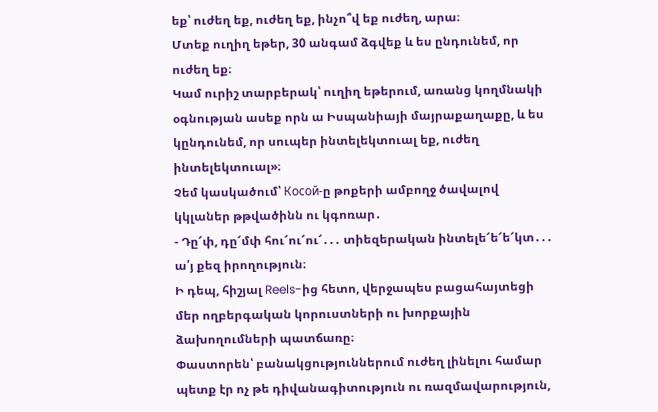եք՝ ուժեղ եք, ուժեղ եք, ինչո՞վ եք ուժեղ, արա։
Մտեք ուղիղ եթեր, 30 անգամ ձգվեք և ես ընդունեմ, որ ուժեղ եք։
Կամ ուրիշ տարբերակ՝ ուղիղ եթերում, առանց կողմնակի օգնության ասեք որն ա Իսպանիայի մայրաքաղաքը, և ես կընդունեմ, որ սուպեր ինտելեկտուալ եք, ուժեղ ինտելեկտուալ»։
Չեմ կասկածում՝ Косой-ը թոքերի ամբողջ ծավալով կկլաներ թթվածինն ու կգոռար․
- Դը՜փ, դը՜մփ հու՜ու՜ու՜․․․ տիեզերական ինտելե՜ե՜ե՜կտ․․․ ա՛յ քեզ իրողություն։
Ի դեպ, հիշյալ Reels-ից հետո, վերջապես բացահայտեցի մեր ողբերգական կորուստների ու խորքային ձախողումների պատճառը։
Փաստորեն՝ բանակցություններում ուժեղ լինելու համար պետք էր ոչ թե դիվանագիտություն ու ռազմավարություն,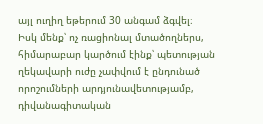այլ ուղիղ եթերում 30 անգամ ձգվել։
Իսկ մենք՝ ոչ ռացիոնալ մտածողներս, հիմարաբար կարծում էինք՝ պետության ղեկավարի ուժը չափվում է ընդունած որոշումների արդյունավետությամբ, դիվանագիտական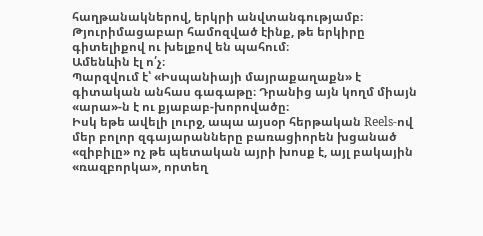հաղթանակներով, երկրի անվտանգությամբ։
Թյուրիմացաբար համոզված էինք, թե երկիրը գիտելիքով ու խելքով են պահում։
Ամենևին էլ ո՛չ։
Պարզվում է՝ «Իսպանիայի մայրաքաղաքն» է գիտական անհաս գագաթը։ Դրանից այն կողմ միայն «արա»-ն է ու քյաբաբ-խորովածը։
Իսկ եթե ավելի լուրջ, ապա այսօր հերթական Reels-ով մեր բոլոր զգայարանները բառացիորեն խցանած «զիբիլը» ոչ թե պետական այրի խոսք է, այլ բակային «ռազբորկա», որտեղ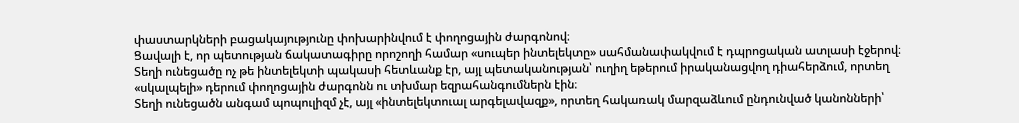փաստարկների բացակայությունը փոխարինվում է փողոցային ժարգոնով։
Ցավալի է, որ պետության ճակատագիրը որոշողի համար «սուպեր ինտելեկտը» սահմանափակվում է դպրոցական ատլասի էջերով։
Տեղի ունեցածը ոչ թե ինտելեկտի պակասի հետևանք էր, այլ պետականության՝ ուղիղ եթերում իրականացվող դիահերձում, որտեղ «սկալպելի» դերում փողոցային ժարգոնն ու տխմար եզրահանգումներն էին։
Տեղի ունեցածն անգամ պոպուլիզմ չէ, այլ «ինտելեկտուալ արգելավազք», որտեղ հակառակ մարզաձևում ընդունված կանոնների՝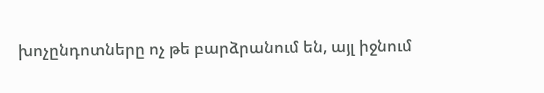խոչընդոտները ոչ թե բարձրանում են, այլ իջնում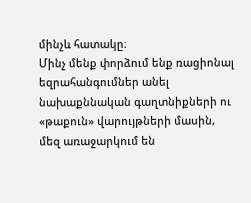մինչև հատակը։
Մինչ մենք փորձում ենք ռացիոնալ եզրահանգումներ անել նախաքննական գաղտնիքների ու «թաքուն» վարույթների մասին, մեզ առաջարկում են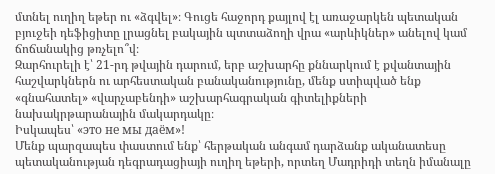մտնել ուղիղ եթեր ու «ձգվել»։ Գուցե հաջորդ քայլով էլ առաջարկեն պետական բյուջեի դեֆիցիտը լրացնել բակային պտտաձողի վրա «արևիկներ» անելով կամ ճոճանակից թռչելո՞վ։
Զարհուրելի է՝ 21-րդ թվային դարում, երբ աշխարհը քննարկում է քվանտային հաշվարկներն ու արհեստական բանականությունը, մենք ստիպված ենք «գնահատել» «վարչաբենդի» աշխարհագրական գիտելիքների նախակրթարանային մակարդակը։
Իսկապես՝ «это не мы даём»!
Մենք պարզապես փաստում ենք՝ հերթական անգամ դարձանք ականատեսը պետականության դեգրադացիայի ուղիղ եթերի, որտեղ Մադրիդի տեղն իմանալը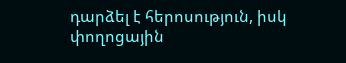դարձել է հերոսություն, իսկ փողոցային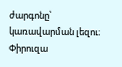ժարգոնը՝ կառավարման լեզու։
Փիրուզա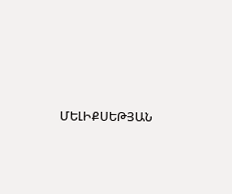ՄԵԼԻՔՍԵԹՅԱՆ